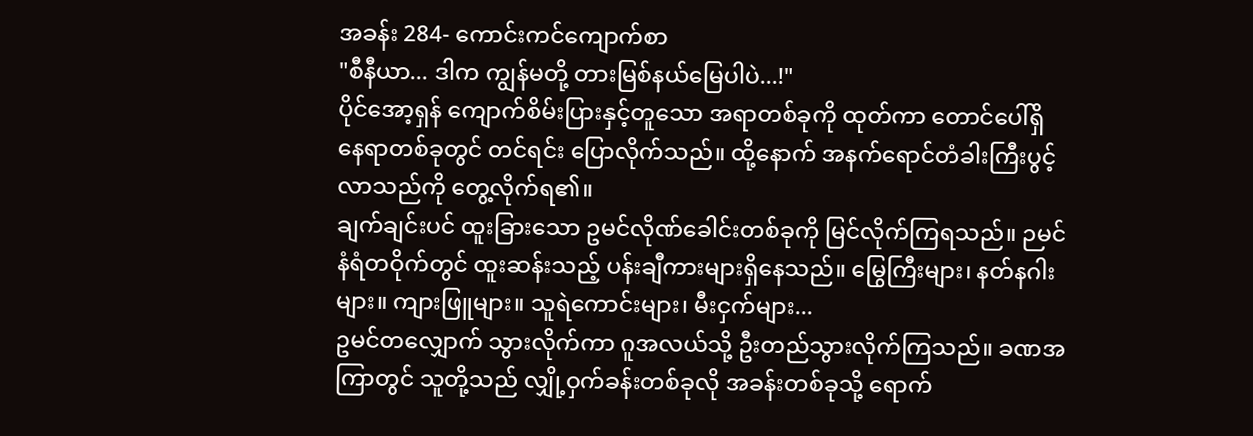အခန်း 284- ကောင်းကင်ကျောက်စာ
"စီနီယာ... ဒါက ကျွန်မတို့ တားမြစ်နယ်မြေပါပဲ...!"
ပိုင်အော့ရှန် ကျောက်စိမ်းပြားနှင့်တူသော အရာတစ်ခုကို ထုတ်ကာ တောင်ပေါ်ရှိ နေရာတစ်ခုတွင် တင်ရင်း ပြောလိုက်သည်။ ထို့နောက် အနက်ရောင်တံခါးကြီးပွင့်လာသည်ကို တွေ့လိုက်ရ၏။
ချက်ချင်းပင် ထူးခြားသော ဥမင်လိုဏ်ခေါင်းတစ်ခုကို မြင်လိုက်ကြရသည်။ ဉမင်နံရံတဝိုက်တွင် ထူးဆန်းသည့် ပန်းချီကားများရှိနေသည်။ မြွေကြီးများ၊ နတ်နဂါးများ။ ကျားဖြူများ။ သူရဲကောင်းများ၊ မီးငှက်များ...
ဥမင်တလျှောက် သွားလိုက်ကာ ဂူအလယ်သို့ ဦးတည်သွားလိုက်ကြသည်။ ခဏအကြာတွင် သူတို့သည် လျှို့ဝှက်ခန်းတစ်ခုလို အခန်းတစ်ခုသို့ ရောက်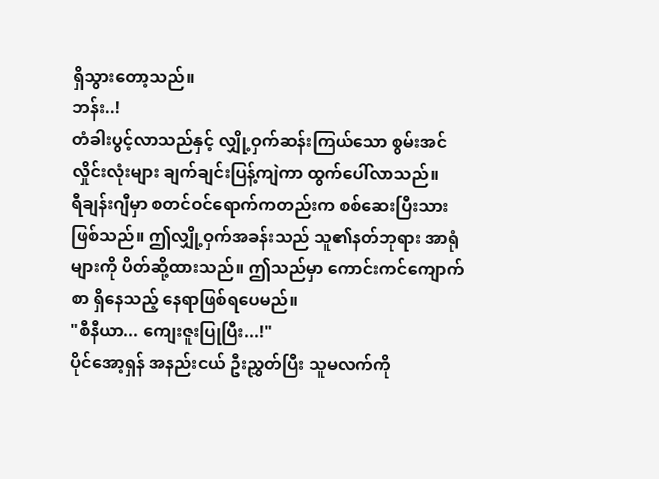ရှိသွားတော့သည်။
ဘန်း..!
တံခါးပွင့်လာသည်နှင့် လျှို့ဝှက်ဆန်းကြယ်သော စွမ်းအင်လှိုင်းလုံးများ ချက်ချင်းပြန့်ကျဲကာ ထွက်ပေါ်လာသည်။
ရီချန်းဂျီမှာ စတင်ဝင်ရောက်ကတည်းက စစ်ဆေးပြီးသား ဖြစ်သည်။ ဤလျှို့ဝှက်အခန်းသည် သူ၏နတ်ဘုရား အာရုံများကို ပိတ်ဆို့ထားသည်။ ဤသည်မှာ ကောင်းကင်ကျောက်စာ ရှိနေသည့် နေရာဖြစ်ရပေမည်။
"စီနီယာ... ကျေးဇူးပြုပြီး...!"
ပိုင်အော့ရှန် အနည်းငယ် ဦးညွှတ်ပြီး သူမလက်ကို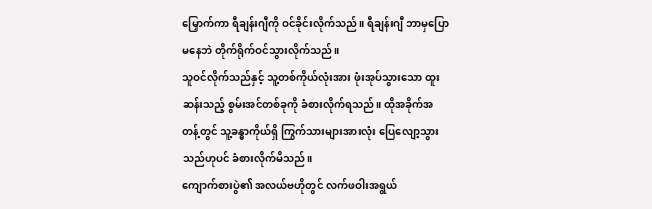မြှောက်ကာ ရီချန်းဂျီကို ဝင်ခိုင်းလိုက်သည်။ ရီချန်းဂျီ ဘာမှပြောမနေဘဲ တိုက်ရိုက်ဝင်သွားလိုက်သည်။
သူဝင်လိုက်သည်နှင့် သူ့တစ်ကိုယ်လုံးအား ဖုံးအုပ်သွားသော ထူးဆန်းသည့် စွမ်းအင်တစ်ခုကို ခံစားလိုက်ရသည်။ ထိုအခိုက်အတန့်တွင် သူ့ခန္ဓာကိုယ်ရှိ ကြွက်သားများအားလုံး ပြေလျော့သွားသည်ဟုပင် ခံစားလိုက်မိသည်။
ကျောက်စားပွဲ၏ အလယ်ဗဟိုတွင် လက်ဖဝါးအရွယ်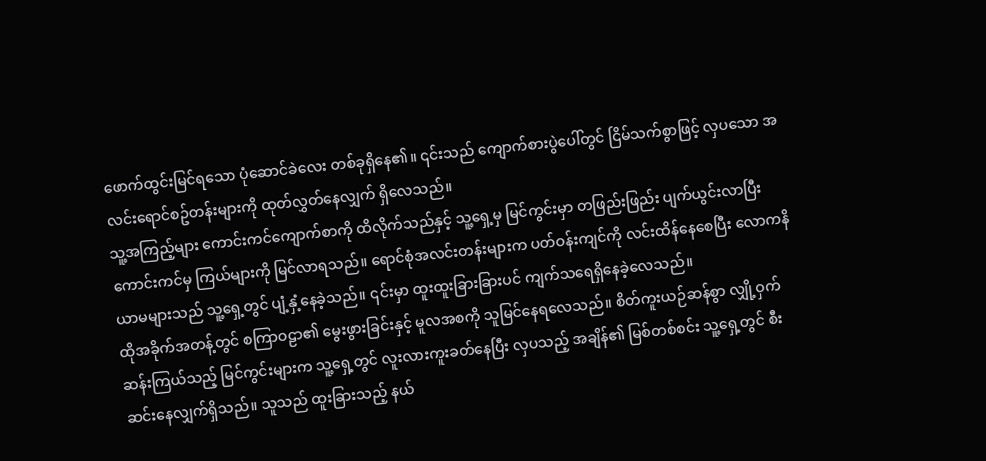ဖောက်ထွင်းမြင်ရသော ပုံဆောင်ခဲလေး တစ်ခုရှိနေ၏။ ၎င်းသည် ကျောက်စားပွဲပေါ်တွင် ငြိမ်သက်စွာဖြင့် လှပသော အလင်းရောင်စဥ်တန်းများကို ထုတ်လွှတ်နေလျှက် ရှိလေသည်။
သူ့အကြည့်များ ကောင်းကင်ကျောက်စာကို ထိလိုက်သည်နှင့် သူ့ရှေ့မှ မြင်ကွင်းမှာ တဖြည်းဖြည်း ပျက်ယွင်းလာပြီး ကောင်းကင်မှ ကြယ်များကို မြင်လာရသည်။ ရောင်စုံအလင်းတန်းများက ပတ်ဝန်းကျင်ကို လင်းထိန်နေစေပြီး လောကနိယာမများသည် သူ့ရှေ့တွင် ပျံ့နှံ့နေခဲ့သည်။ ၎င်းမှာ ထူးထူးခြားခြားပင် ကျက်သရေရှိနေခဲ့လေသည်။
ထိုအခိုက်အတန့်တွင် စကြာဝဠာ၏ မွေးဖွားခြင်းနှင့် မူလအစကို သူမြင်နေရလေသည်။ စိတ်ကူးယဉ်ဆန်စွာ လျှို့ဝှက်ဆန်းကြယ်သည့် မြင်ကွင်းများက သူ့ရှေ့တွင် လူးလားကူးခတ်နေပြီး လှပသည့် အချိန်၏ မြစ်တစ်စင်း သူ့ရှေ့တွင် စီးဆင်းနေလျှက်ရှိသည်။ သူသည် ထူးခြားသည့် နယ်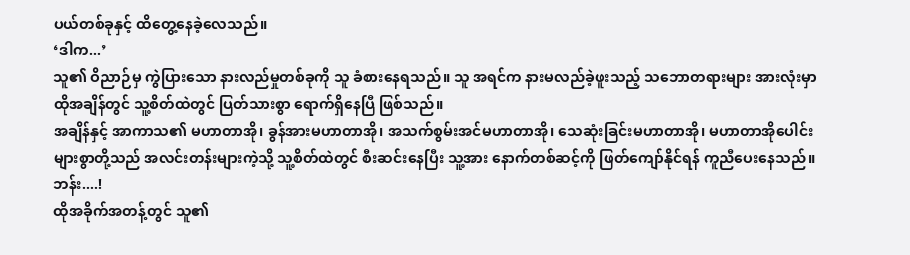ပယ်တစ်ခုနှင့် ထိတွေ့နေခဲ့လေသည်။
‘ဒါက...’
သူ၏ ဝိညာဉ်မှ ကွဲပြားသော နားလည်မှုတစ်ခုကို သူ ခံစားနေရသည်။ သူ အရင်က နားမလည်ခဲ့ဖူးသည့် သဘောတရားများ အားလုံးမှာ ထိုအချိန်တွင် သူ့စိတ်ထဲတွင် ပြတ်သားစွာ ရောက်ရှိနေပြီ ဖြစ်သည်။
အချိန်နှင့် အာကာသ၏ မဟာတာအို၊ ခွန်အားမဟာတာအို၊ အသက်စွမ်းအင်မဟာတာအို၊ သေဆုံးခြင်းမဟာတာအို၊ မဟာတာအိုပေါင်းများစွာတို့သည် အလင်းတန်းများကဲ့သို့ သူ့စိတ်ထဲတွင် စီးဆင်းနေပြီး သူ့အား နောက်တစ်ဆင့်ကို ဖြတ်ကျော်နိုင်ရန် ကူညီပေးနေသည်။
ဘန်း....!
ထိုအခိုက်အတန့်တွင် သူ၏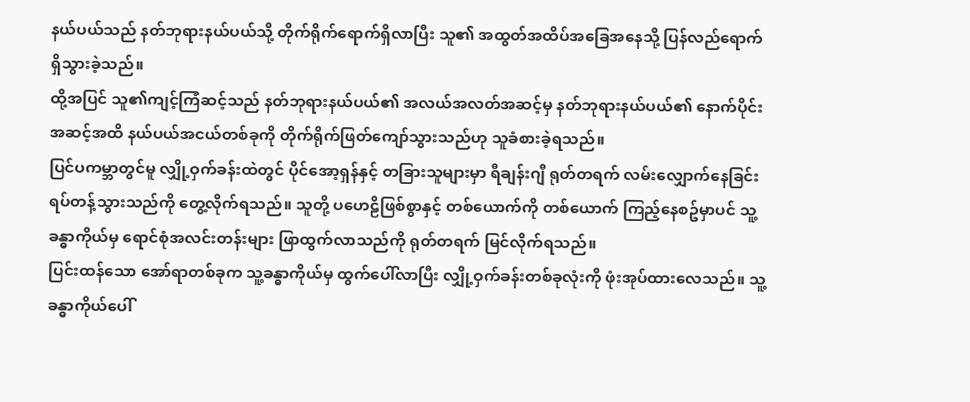နယ်ပယ်သည် နတ်ဘုရားနယ်ပယ်သို့ တိုက်ရိုက်ရောက်ရှိလာပြီး သူ၏ အထွတ်အထိပ်အခြေအနေသို့ ပြန်လည်ရောက်ရှိသွားခဲ့သည်။
ထို့အပြင် သူ၏ကျင့်ကြံဆင့်သည် နတ်ဘုရားနယ်ပယ်၏ အလယ်အလတ်အဆင့်မှ နတ်ဘုရားနယ်ပယ်၏ နောက်ပိုင်းအဆင့်အထိ နယ်ပယ်အငယ်တစ်ခုကို တိုက်ရိုက်ဖြတ်ကျော်သွားသည်ဟု သူခံစားခဲ့ရသည်။
ပြင်ပကမ္ဘာတွင်မူ လျှို့ဝှက်ခန်းထဲတွင် ပိုင်အော့ရှန်နှင့် တခြားသူများမှာ ရီချန်းဂျီ ရုတ်တရက် လမ်းလျှောက်နေခြင်း ရပ်တန့်သွားသည်ကို တွေ့လိုက်ရသည်။ သူတို့ ပဟေဠိဖြစ်စွာနှင့် တစ်ယောက်ကို တစ်ယောက် ကြည့်နေစဥ်မှာပင် သူ့ခန္ဓာကိုယ်မှ ရောင်စုံအလင်းတန်းများ ဖြာထွက်လာသည်ကို ရုတ်တရက် မြင်လိုက်ရသည်။
ပြင်းထန်သော အော်ရာတစ်ခုက သူ့ခန္ဓာကိုယ်မှ ထွက်ပေါ်လာပြီး လျှို့ဝှက်ခန်းတစ်ခုလုံးကို ဖုံးအုပ်ထားလေသည်။ သူ့ခန္ဓာကိုယ်ပေါ်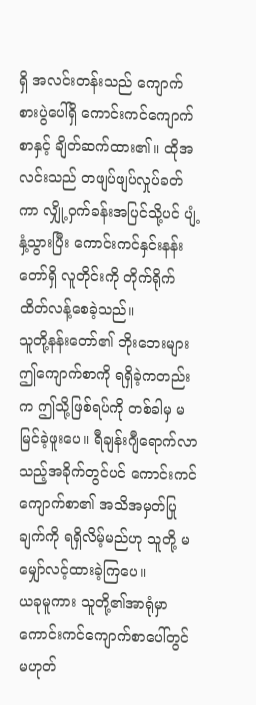ရှိ အလင်းတန်းသည် ကျောက်စားပွဲပေါ်ရှိ ကောင်းကင်ကျောက်စာနှင့် ချိတ်ဆက်ထား၏။ ထိုအလင်းသည် တဖျပ်ဖျပ်လှုပ်ခတ်ကာ လျှို့ဝှက်ခန်းအပြင်သို့ပင် ပျံ့နှံ့သွားပြီး ကောင်းကင်နှင်းနန်းတော်ရှိ လူတိုင်းကို တိုက်ရိုက် ထိတ်လန့်စေခဲ့သည်။
သူတို့နန်းတော်၏ ဘိုးဘေးများ ဤကျောက်စာကို ရရှိခဲ့ကတည်းက ဤသို့ဖြစ်ရပ်ကို တစ်ခါမှ မမြင်ခဲ့ဖူးပေ။ ရီချန်းဂျီရောက်လာသည့်အခိုက်တွင်ပင် ကောင်းကင်ကျောက်စာ၏ အသိအမှတ်ပြုချက်ကို ရရှိလိမ့်မည်ဟု သူတို့ မမျှော်လင့်ထားခဲ့ကြပေ။
ယခုမူကား သူတို့၏အာရုံမှာ ကောင်းကင်ကျောက်စာပေါ်တွင် မဟုတ်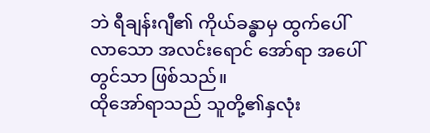ဘဲ ရီချန်းဂျီ၏ ကိုယ်ခန္ဓာမှ ထွက်ပေါ်လာသော အလင်းရောင် အော်ရာ အပေါ်တွင်သာ ဖြစ်သည်။
ထိုအော်ရာသည် သူတို့၏နှလုံး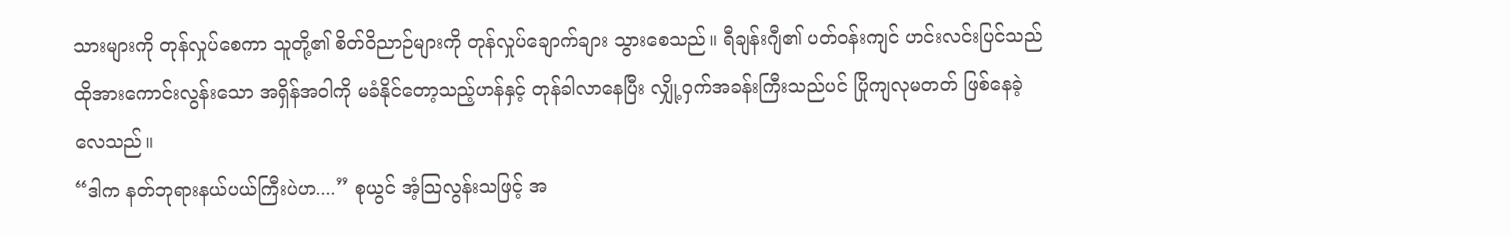သားများကို တုန်လှုပ်စေကာ သူတို့၏ စိတ်ဝိညာဉ်များကို တုန်လှုပ်ချောက်ချား သွားစေသည်။ ရီချန်းဂျီ၏ ပတ်ဝန်းကျင် ဟင်းလင်းပြင်သည် ထိုအားကောင်းလွန်းသော အရှိန်အဝါကို မခံနိုင်တော့သည့်ဟန်နှင့် တုန်ခါလာနေပြီး လျှို့ဝှက်အခန်းကြီးသည်ပင် ပြိုကျလုမတတ် ဖြစ်နေခဲ့လေသည်။
“ဒါက နတ်ဘုရားနယ်ပယ်ကြီးပဲဟ....” စုယွင် အံ့သြလွန်းသဖြင့် အ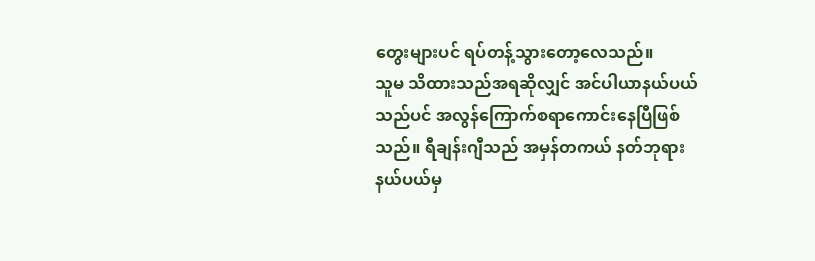တွေးများပင် ရပ်တန့်သွားတော့လေသည်။
သူမ သိထားသည်အရဆိုလျှင် အင်ပါယာနယ်ပယ်သည်ပင် အလွန်ကြောက်စရာကောင်းနေပြီဖြစ်သည်။ ရီချန်းဂျီသည် အမှန်တကယ် နတ်ဘုရားနယ်ပယ်မှ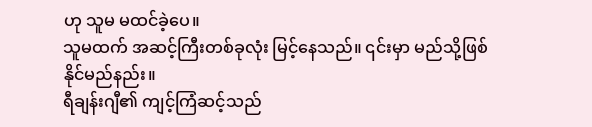ဟု သူမ မထင်ခဲ့ပေ။
သူမထက် အဆင့်ကြီးတစ်ခုလုံး မြင့်နေသည်။ ၎င်းမှာ မည်သို့ဖြစ်နိုင်မည်နည်း။
ရီချန်းဂျီ၏ ကျင့်ကြံဆင့်သည်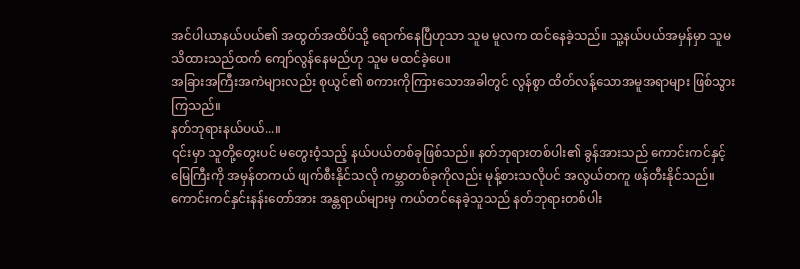အင်ပါယာနယ်ပယ်၏ အထွတ်အထိပ်သို့ ရောက်နေပြီဟုသာ သူမ မူလက ထင်နေခဲ့သည်။ သူ့နယ်ပယ်အမှန်မှာ သူမ သိထားသည်ထက် ကျော်လွန်နေမည်ဟု သူမ မထင်ခဲ့ပေ။
အခြားအကြီးအကဲများလည်း စုယွင်၏ စကားကိုကြားသောအခါတွင် လွန်စွာ ထိတ်လန့်သောအမူအရာများ ဖြစ်သွားကြသည်။
နတ်ဘုရားနယ်ပယ်...။
၎င်းမှာ သူတို့တွေးပင် မတွေးဝံ့သည့် နယ်ပယ်တစ်ခုဖြစ်သည်။ နတ်ဘုရားတစ်ပါး၏ ခွန်အားသည် ကောင်းကင်နှင့် မြေကြီးကို အမှန်တကယ် ဖျက်စီးနိုင်သလို ကမ္ဘာတစ်ခုကိုလည်း မုန့်စားသလိုပင် အလွယ်တကူ ဖန်တီးနိုင်သည်။
ကောင်းကင်နှင်းနန်းတော်အား အန္တရာယ်များမှ ကယ်တင်နေခဲ့သူသည် နတ်ဘုရားတစ်ပါး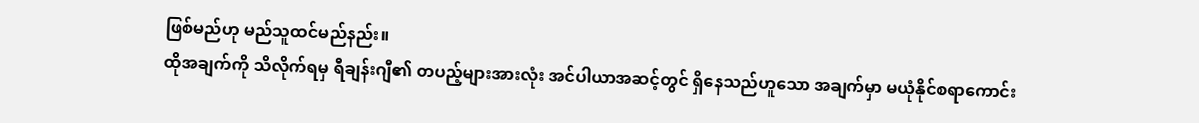ဖြစ်မည်ဟု မည်သူထင်မည်နည်း။
ထိုအချက်ကို သိလိုက်ရမှ ရီချန်းဂျီ၏ တပည့်များအားလုံး အင်ပါယာအဆင့်တွင် ရှိနေသည်ဟူသော အချက်မှာ မယုံနိုင်စရာကောင်း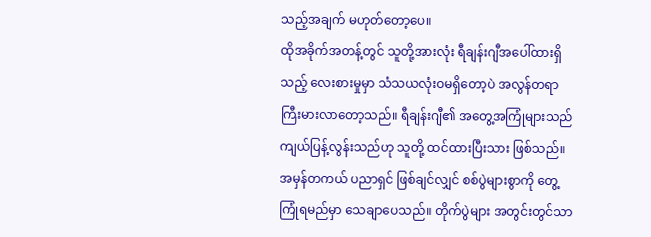သည့်အချက် မဟုတ်တော့ပေ။
ထိုအခိုက်အတန့်တွင် သူတို့အားလုံး ရီချန်းဂျီအပေါ်ထားရှိသည့် လေးစားမှုမှာ သံသယလုံးဝမရှိတော့ပဲ အလွန်တရာ ကြီးမားလာတော့သည်။ ရီချန်းဂျီ၏ အတွေ့အကြုံများသည် ကျယ်ပြန့်လွန်းသည်ဟု သူတို့ ထင်ထားပြီးသား ဖြစ်သည်။
အမှန်တကယ် ပညာရှင် ဖြစ်ချင်လျှင် စစ်ပွဲများစွာကို တွေ့ကြုံရမည်မှာ သေချာပေသည်။ တိုက်ပွဲများ အတွင်းတွင်သာ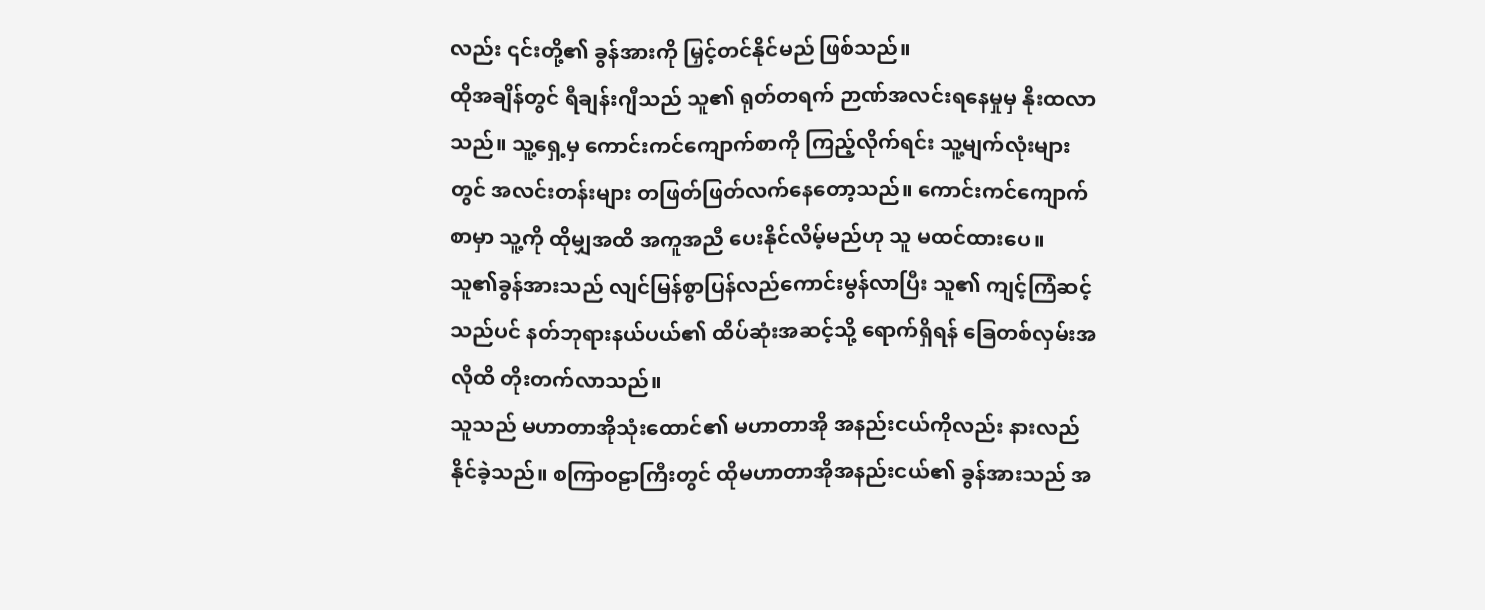လည်း ၎င်းတို့၏ ခွန်အားကို မြှင့်တင်နိုင်မည် ဖြစ်သည်။
ထိုအချိန်တွင် ရီချန်းဂျီသည် သူ၏ ရုတ်တရက် ဉာဏ်အလင်းရနေမှုမှ နိုးထလာသည်။ သူ့ရှေ့မှ ကောင်းကင်ကျောက်စာကို ကြည့်လိုက်ရင်း သူ့မျက်လုံးများတွင် အလင်းတန်းများ တဖြတ်ဖြတ်လက်နေတော့သည်။ ကောင်းကင်ကျောက်စာမှာ သူ့ကို ထိုမျှအထိ အကူအညီ ပေးနိုင်လိမ့်မည်ဟု သူ မထင်ထားပေ။
သူ၏ခွန်အားသည် လျင်မြန်စွာပြန်လည်ကောင်းမွန်လာပြီး သူ၏ ကျင့်ကြံဆင့်သည်ပင် နတ်ဘုရားနယ်ပယ်၏ ထိပ်ဆုံးအဆင့်သို့ ရောက်ရှိရန် ခြေတစ်လှမ်းအလိုထိ တိုးတက်လာသည်။
သူသည် မဟာတာအိုသုံးထောင်၏ မဟာတာအို အနည်းငယ်ကိုလည်း နားလည်နိုင်ခဲ့သည်။ စကြာဝဠာကြီးတွင် ထိုမဟာတာအိုအနည်းငယ်၏ ခွန်အားသည် အ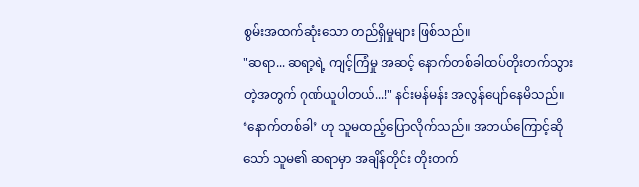စွမ်းအထက်ဆုံးသော တည်ရှိမှုများ ဖြစ်သည်။
"ဆရာ... ဆရာ့ရဲ့ ကျင့်ကြံမှု အဆင့် နောက်တစ်ခါထပ်တိုးတက်သွားတဲ့အတွက် ဂုဏ်ယူပါတယ်...!" နင်းမန်မန်း အလွန်ပျော်နေမိသည်။
‘နောက်တစ်ခါ’ ဟု သူမထည့်ပြောလိုက်သည်။ အဘယ်ကြောင့်ဆိုသော် သူမ၏ ဆရာမှာ အချိန်တိုင်း တိုးတက်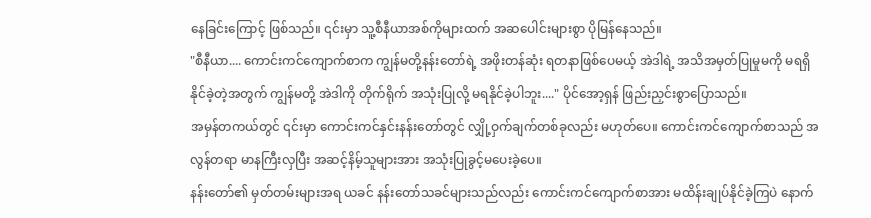နေခြင်းကြောင့် ဖြစ်သည်။ ၎င်းမှာ သူ့စီနီယာအစ်ကိုများထက် အဆပေါင်းများစွာ ပိုမြန်နေသည်။
"စီနီယာ.... ကောင်းကင်ကျောက်စာက ကျွန်မတို့နန်းတော်ရဲ့ အဖိုးတန်ဆုံး ရတနာဖြစ်ပေမယ့် အဲဒါရဲ့ အသိအမှတ်ပြုမှုမကို မရရှိနိုင်ခဲ့တဲ့အတွက် ကျွန်မတို့ အဲဒါကို တိုက်ရိုက် အသုံးပြုလို့ မရနိုင်ခဲ့ပါဘူး...." ပိုင်အော့ရှန် ဖြည်းညှင်းစွာပြောသည်။
အမှန်တကယ်တွင် ၎င်းမှာ ကောင်းကင်နှင်းနန်းတော်တွင် လျှို့ဝှက်ချက်တစ်ခုလည်း မဟုတ်ပေ။ ကောင်းကင်ကျောက်စာသည် အလွန်တရာ မာနကြီးလှပြီး အဆင့်နိမ့်သူများအား အသုံးပြုခွင့်မပေးခဲ့ပေ။
နန်းတော်၏ မှတ်တမ်းများအရ ယခင် နန်းတော်သခင်များသည်လည်း ကောင်းကင်ကျောက်စာအား မထိန်းချုပ်နိုင်ခဲ့ကြပဲ နောက်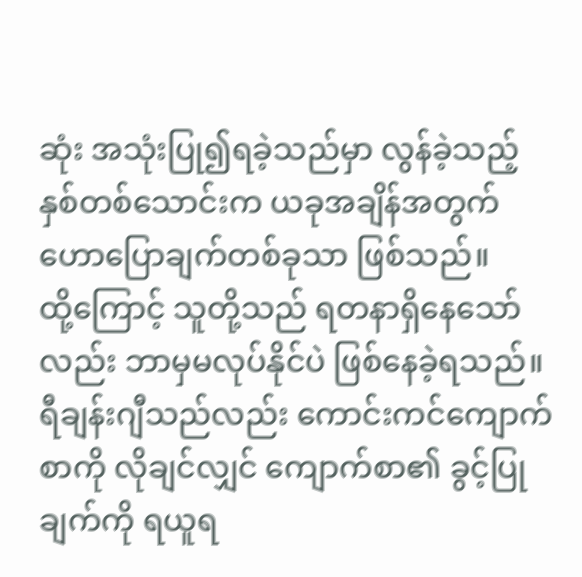ဆုံး အသုံးပြု၍ရခဲ့သည်မှာ လွန်ခဲ့သည့် နှစ်တစ်သောင်းက ယခုအချိန်အတွက် ဟောပြောချက်တစ်ခုသာ ဖြစ်သည်။
ထို့ကြောင့် သူတို့သည် ရတနာရှိနေသော်လည်း ဘာမှမလုပ်နိုင်ပဲ ဖြစ်နေခဲ့ရသည်။
ရီချန်းဂျီသည်လည်း ကောင်းကင်ကျောက်စာကို လိုချင်လျှင် ကျောက်စာ၏ ခွင့်ပြုချက်ကို ရယူရ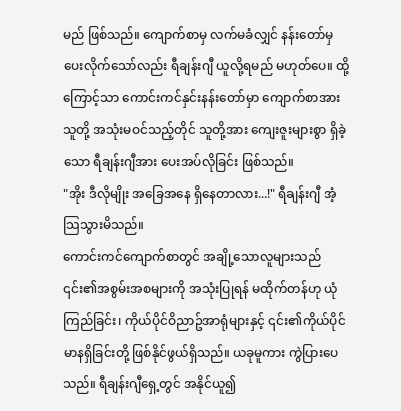မည် ဖြစ်သည်။ ကျောက်စာမှ လက်မခံလျှင် နန်းတော်မှ ပေးလိုက်သော်လည်း ရီချန်းဂျီ ယူလို့ရမည် မဟုတ်ပေ။ ထို့ကြောင့်သာ ကောင်းကင်နှင်းနန်းတော်မှာ ကျောက်စာအား သူတို့ အသုံးမဝင်သည့်တိုင် သူတို့အား ကျေးဇူးများစွာ ရှိခဲ့သော ရီချန်းဂျီအား ပေးအပ်လိုခြင်း ဖြစ်သည်။
"အိုး ဒီလိုမျိုး အခြေအနေ ရှိနေတာလား...!" ရီချန်းဂျီ အံ့သြသွားမိသည်။
ကောင်းကင်ကျောက်စာတွင် အချို့သောလူများသည် ၎င်း၏အစွမ်းအစများကို အသုံးပြုရန် မထိုက်တန်ဟု ယုံကြည်ခြင်း၊ ကိုယ်ပိုင်ဝိညာဥ်အာရုံများနှင့် ၎င်း၏ကိုယ်ပိုင်မာနရှိခြင်းတို့ ဖြစ်နိုင်ဖွယ်ရှိသည်။ ယခုမူကား ကွဲပြားပေသည်။ ရီချန်းဂျီရှေ့တွင် အနိုင်ယူ၍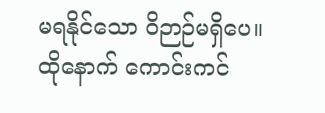မရနိုင်သော ဝိဉာဉ်မရှိပေ။
ထိုနောက် ကောင်းကင်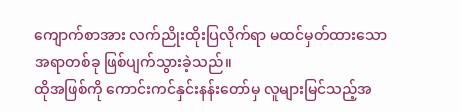ကျောက်စာအား လက်ညိုးထိုးပြလိုက်ရာ မထင်မှတ်ထားသော အရာတစ်ခု ဖြစ်ပျက်သွားခဲ့သည်။
ထိုအဖြစ်ကို ကောင်းကင်နှင်းနန်းတော်မှ လူများမြင်သည့်အ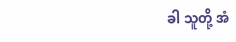ခါ သူတို့ အံ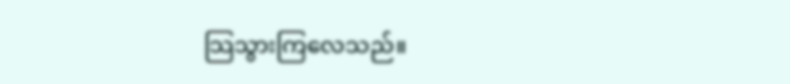သြသွားကြလေသည်။